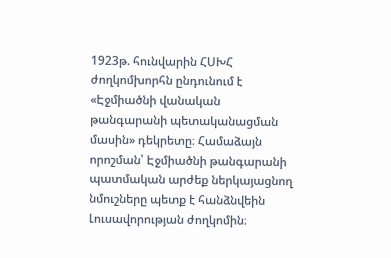1923թ. հունվարին ՀՍԽՀ ժողկոմխորհն ընդունում է «Էջմիածնի վանական թանգարանի պետականացման մասին» դեկրետը։ Համաձայն որոշման՝ Էջմիածնի թանգարանի պատմական արժեք ներկայացնող նմուշները պետք է հանձնվեին Լուսավորության ժողկոմին։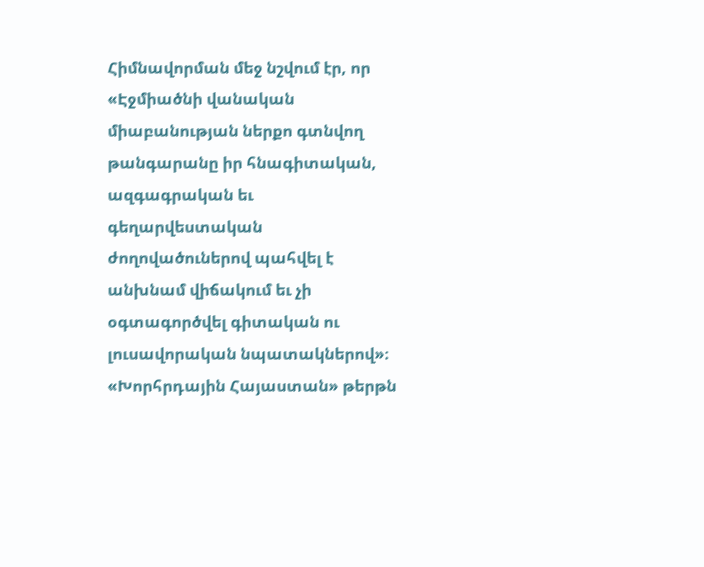Հիմնավորման մեջ նշվում էր, որ «Էջմիածնի վանական միաբանության ներքո գտնվող թանգարանը իր հնագիտական, ազգագրական եւ գեղարվեստական ժողովածուներով պահվել է անխնամ վիճակում եւ չի օգտագործվել գիտական ու լուսավորական նպատակներով»։
«Խորհրդային Հայաստան» թերթն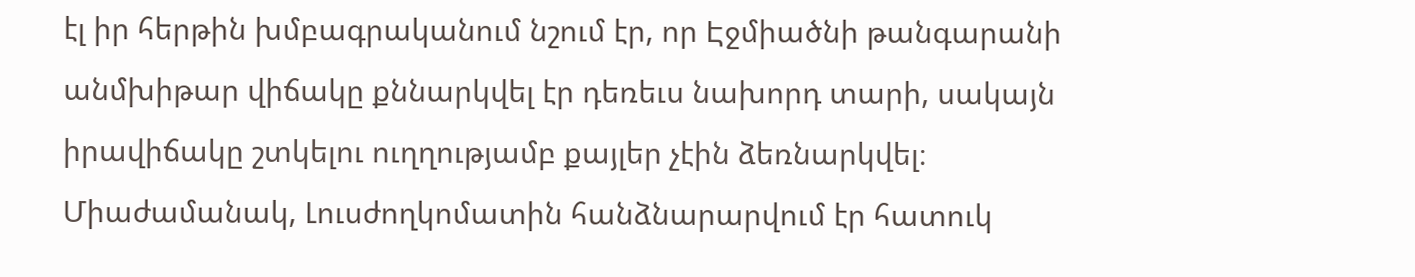էլ իր հերթին խմբագրականում նշում էր, որ Էջմիածնի թանգարանի անմխիթար վիճակը քննարկվել էր դեռեւս նախորդ տարի, սակայն իրավիճակը շտկելու ուղղությամբ քայլեր չէին ձեռնարկվել։ Միաժամանակ, Լուսժողկոմատին հանձնարարվում էր հատուկ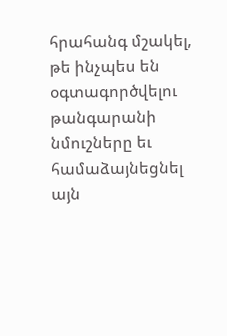հրահանգ մշակել, թե ինչպես են օգտագործվելու թանգարանի նմուշները եւ համաձայնեցնել այն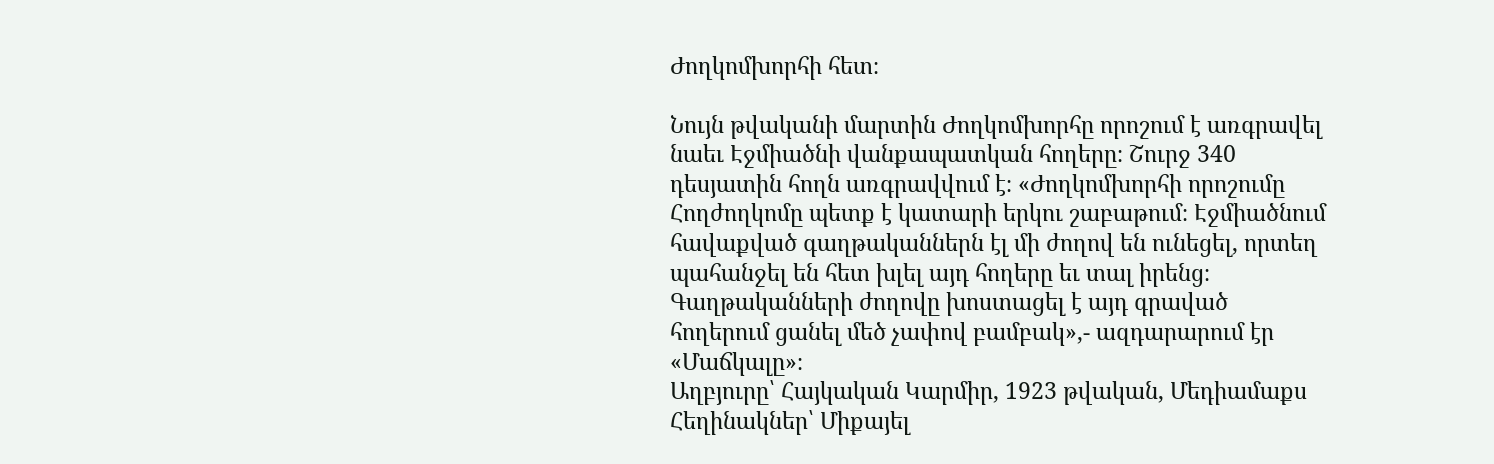Ժողկոմխորհի հետ։

Նույն թվականի մարտին Ժողկոմխորհը որոշում է առգրավել նաեւ Էջմիածնի վանքապատկան հողերը։ Շուրջ 340 դեսյատին հողն առգրավվում է։ «Ժողկոմխորհի որոշումը Հողժողկոմը պետք է կատարի երկու շաբաթում։ Էջմիածնում հավաքված գաղթականներն էլ մի ժողով են ունեցել, որտեղ պահանջել են հետ խլել այդ հողերը եւ տալ իրենց։ Գաղթականների ժողովը խոստացել է այդ գրաված հողերում ցանել մեծ չափով բամբակ»,- ազդարարում էր «Մաճկալը»։
Աղբյուրը՝ Հայկական Կարմիր, 1923 թվական, Մեդիամաքս
Հեղինակներ՝ Միքայել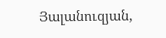Յալանուզյան,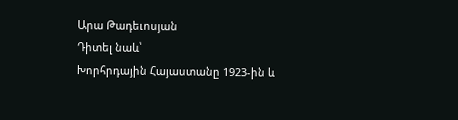Արա Թադեւոսյան
Դիտել նաև՝
Խորհրդային Հայաստանը 1923-ին և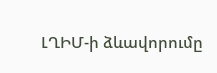ԼՂԻՄ-ի ձևավորումը